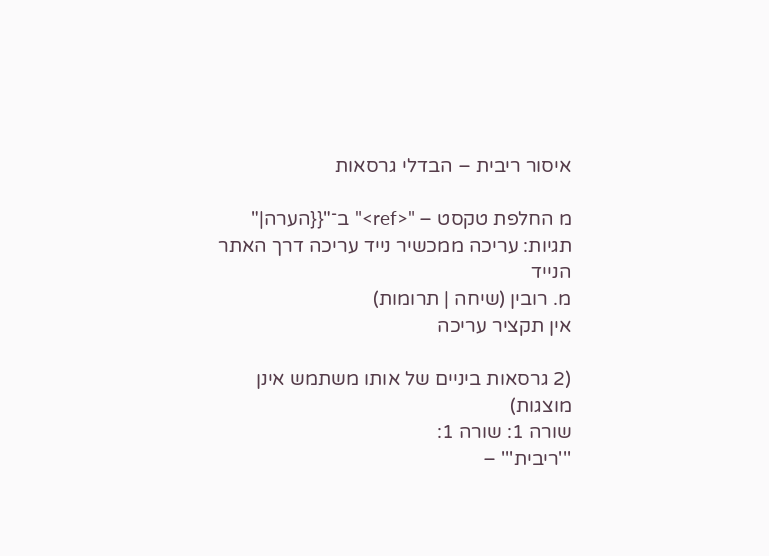איסור ריבית – הבדלי גרסאות

מ החלפת טקסט – "<ref>" ב־"{{הערה|"
תגיות: עריכה ממכשיר נייד עריכה דרך האתר הנייד
מ. רובין (שיחה | תרומות)
אין תקציר עריכה

(2 גרסאות ביניים של אותו משתמש אינן מוצגות)
שורה 1: שורה 1:
'''ריבית''' –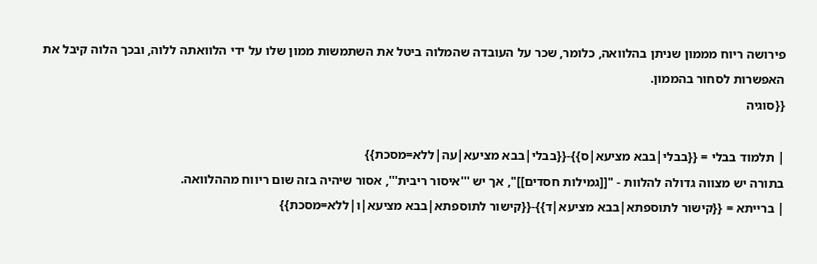פירושה ריוח מממון שניתן בהלוואה, כלומר, שכר על העובדה שהמלוה ביטל את השתמשות ממון שלו על ידי הלוואתה ללוה, ובכך הלוה קיבל את האפשרות לסחור בהממון.
{{סוגיה

| תלמוד בבלי = {{בבלי|בבא מציעא|ס}}-{{בבלי|בבא מציעא|עה|ללא=מסכת}}
בתורה יש מצווה גדולה להלוות - "[[גמילות חסדים]]", אך יש '''איסור ריבית''', אסור שיהיה בזה שום ריווח מההלוואה.
| ברייתא = {{קישור לתוספתא|בבא מציעא|ד}}-{{קישור לתוספתא|בבא מציעא|ו|ללא=מסכת}}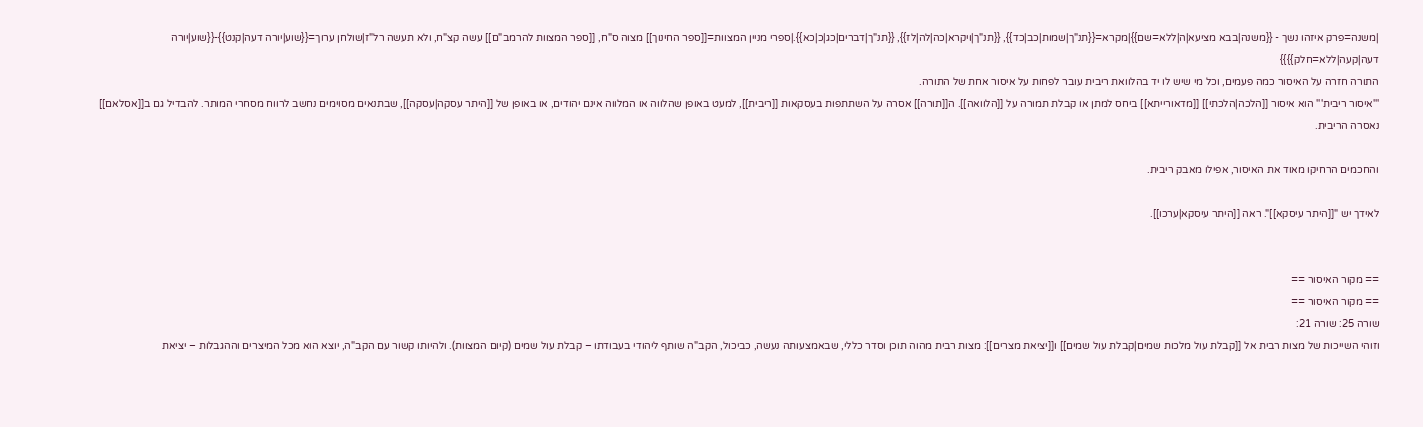|משנה=פרק איזהו נשך - {{משנה|בבא מציעא|ה|ללא=שם}}|מקרא={{תנ"ך|שמות|כב|כד}}, {{תנ"ך|ויקרא|כה|לה|לז}}, {{תנ"ך|דברים|כג|כ|כא}}.|ספרי מניין המצוות=[[ספר החינוך]] מצוה ס"ח, [[ספר המצוות להרמב"ם]] עשה קצ"ח, ולא תעשה רל"ז|שולחן ערוך={{שוע|יורה דעה|קנט}}-{{שוע|יורה דעה|קעה|ללא=חלק}}}}
התורה חזרה על האיסור כמה פעמים, וכל מי שיש לו יד בהלוואת ריבית עובר לפחות על איסור אחת של התורה.
'''איסור ריבית''' הוא איסור [[הלכה|הלכתי]] [[מדאורייתא]] ביחס למתן או קבלת תמורה על [[הלוואה]]. ה[[תורה]] אסרה על השתתפות בעסקאות [[ריבית]], למעט באופן שהלווה או המלווה אינם יהודים, או באופן של [[היתר עסקה|עסקה]], שבתנאים מסוימים נחשב לרווח מסחרי המותר. להבדיל גם ב[[אסלאם]] נאסרה הריבית.

והחכמים הרחיקו מאוד את האיסור, אפילו מאבק ריבית.

לאידך יש "[[היתר עיסקא]]". ראה [[היתר עיסקא|ערכו]].


== מקור האיסור ==
== מקור האיסור ==
שורה 25: שורה 21:
וזוהי השייכות של מצות רבית אל [[קבלת עול מלכות שמים|קבלת עול שמים]] ו[[יציאת מצרים]]: מצות רבית מהוה תוכן וסדר כללי, שבאמצעותה נעשה, כביכול, הקב"ה שותף ליהודי בעבודתו – קבלת עול שמים (קיום המצוות). ולהיותו קשור עם הקב"ה, יוצא הוא מכל המיצרים וההגבלות – יציאת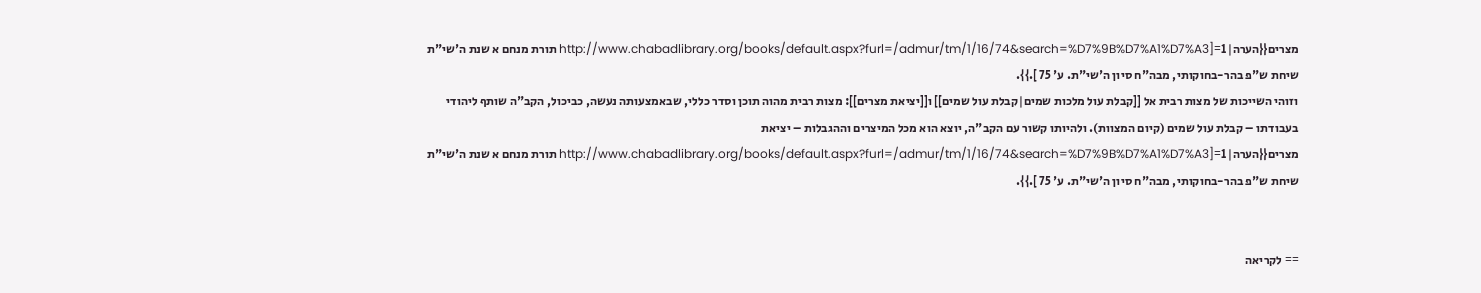מצרים{{הערה|1=[http://www.chabadlibrary.org/books/default.aspx?furl=/admur/tm/1/16/74&search=%D7%9B%D7%A1%D7%A3 תורת מנחם א שנת ה'שי"ת שיחת ש"פ בהר-בחוקותי, מבה"ח סיון ה'שי"ת. ע' 75 ].}}.
וזוהי השייכות של מצות רבית אל [[קבלת עול מלכות שמים|קבלת עול שמים]] ו[[יציאת מצרים]]: מצות רבית מהוה תוכן וסדר כללי, שבאמצעותה נעשה, כביכול, הקב"ה שותף ליהודי בעבודתו – קבלת עול שמים (קיום המצוות). ולהיותו קשור עם הקב"ה, יוצא הוא מכל המיצרים וההגבלות – יציאת מצרים{{הערה|1=[http://www.chabadlibrary.org/books/default.aspx?furl=/admur/tm/1/16/74&search=%D7%9B%D7%A1%D7%A3 תורת מנחם א שנת ה'שי"ת שיחת ש"פ בהר-בחוקותי, מבה"ח סיון ה'שי"ת. ע' 75 ].}}.


== לקריאה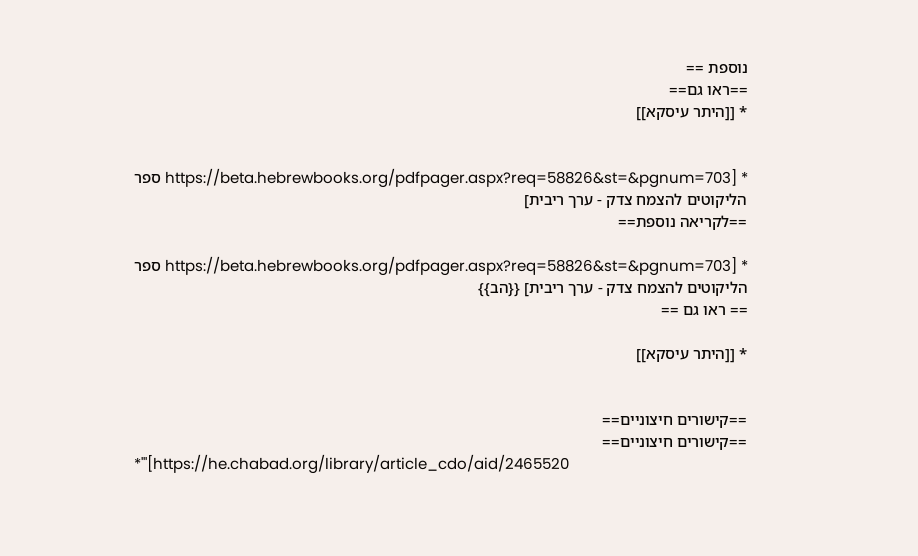נוספת ==
==ראו גם==
* [[היתר עיסקא]]


* [https://beta.hebrewbooks.org/pdfpager.aspx?req=58826&st=&pgnum=703 ספר הליקוטים להצמח צדק - ערך ריבית]
==לקריאה נוספת==

* [https://beta.hebrewbooks.org/pdfpager.aspx?req=58826&st=&pgnum=703 ספר הליקוטים להצמח צדק - ערך ריבית] {{הב}}
== ראו גם ==

* [[היתר עיסקא]]


==קישורים חיצוניים==
==קישורים חיצוניים==
*'''[https://he.chabad.org/library/article_cdo/aid/2465520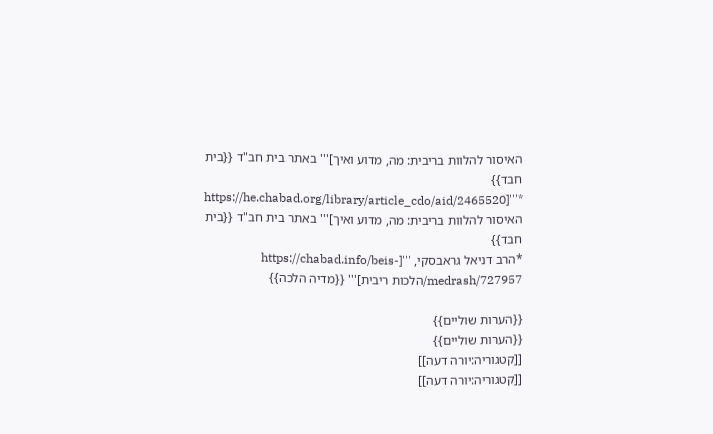האיסור להלוות בריבית: מה, מדוע ואיך]''' באתר בית חב"ד {{בית חבד}}
*'''[https://he.chabad.org/library/article_cdo/aid/2465520 האיסור להלוות בריבית: מה, מדוע ואיך]''' באתר בית חב"ד {{בית חבד}}
*הרב דניאל גראבסקי, '''[https://chabad.info/beis-medrash/727957/הלכות ריבית]''' {{מדיה הלכה}}

{{הערות שוליים}}
{{הערות שוליים}}
[[קטגוריה:יורה דעה]]
[[קטגוריה:יורה דעה]]